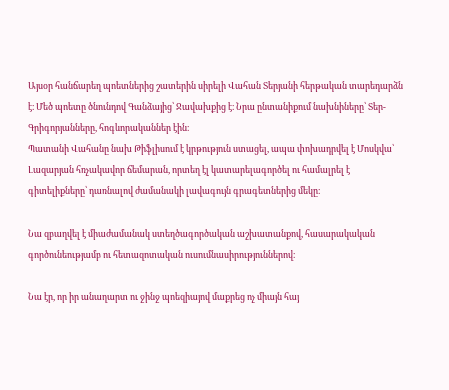Այսօր հանճարեղ պոետներից շատերին սիրելի Վահան Տերյանի հերթական տարեդարձն է։ Մեծ պոետը ծնունդով Գանձայից՝ Ջավախքից է։ Նրա ընտանիքում նախնիները՝ Տեր-Գրիգորյանները, հոգևորականներ էին։
Պատանի Վահանը նախ Թիֆլիսում է կրթություն ստացել, ապա փոխադրվել է Մոսկվա՝ Լազարյան հռչակավոր ճեմարան, որտեղ էլ կատարելագործել ու համալրել է գիտելիքները՝ դառնալով ժամանակի լավագույն գրագետներից մեկը։

Նա զբաղվել է միաժամանակ ստեղծագործական աշխատանքով, հասարակական գործունեությամբ ու հետազոտական ուսումնասիրություններով։

Նա էր, որ իր անաղարտ ու ջինջ պոեզիայով մաքրեց ոչ միայն հայ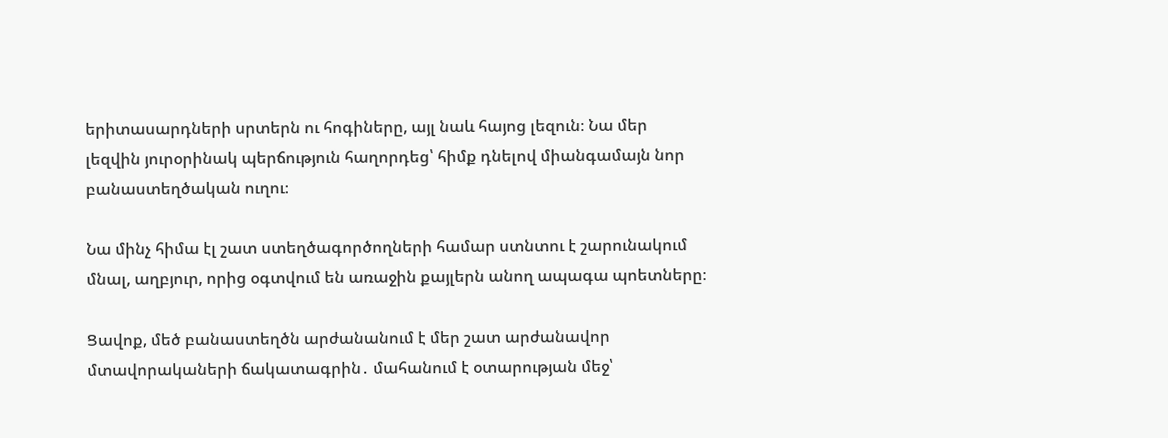երիտասարդների սրտերն ու հոգիները, այլ նաև հայոց լեզուն։ Նա մեր լեզվին յուրօրինակ պերճություն հաղորդեց՝ հիմք դնելով միանգամայն նոր բանաստեղծական ուղու։

Նա մինչ հիմա էլ շատ ստեղծագործողների համար ստնտու է շարունակում մնալ, աղբյուր, որից օգտվում են առաջին քայլերն անող ապագա պոետները։

Ցավոք, մեծ բանաստեղծն արժանանում է մեր շատ արժանավոր մտավորակաների ճակատագրին․ մահանում է օտարության մեջ՝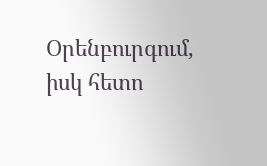Օրենբուրգում, իսկ հետո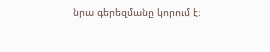նրա գերեզմանը կորում է։